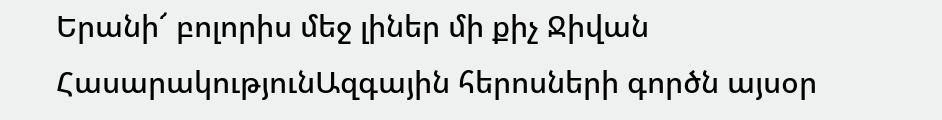Երանի՜ բոլորիս մեջ լիներ մի քիչ Ջիվան
ՀասարակությունԱզգային հերոսների գործն այսօր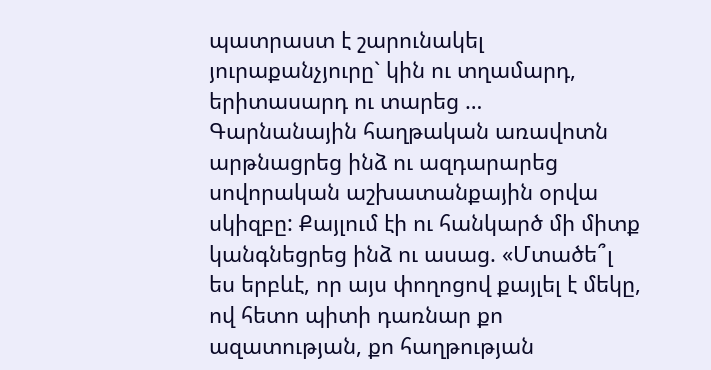պատրաստ է շարունակել յուրաքանչյուրը` կին ու տղամարդ, երիտասարդ ու տարեց …
Գարնանային հաղթական առավոտն արթնացրեց ինձ ու ազդարարեց սովորական աշխատանքային օրվա սկիզբը: Քայլում էի ու հանկարծ մի միտք կանգնեցրեց ինձ ու ասաց. «Մտածե՞լ ես երբևէ, որ այս փողոցով քայլել է մեկը, ով հետո պիտի դառնար քո ազատության, քո հաղթության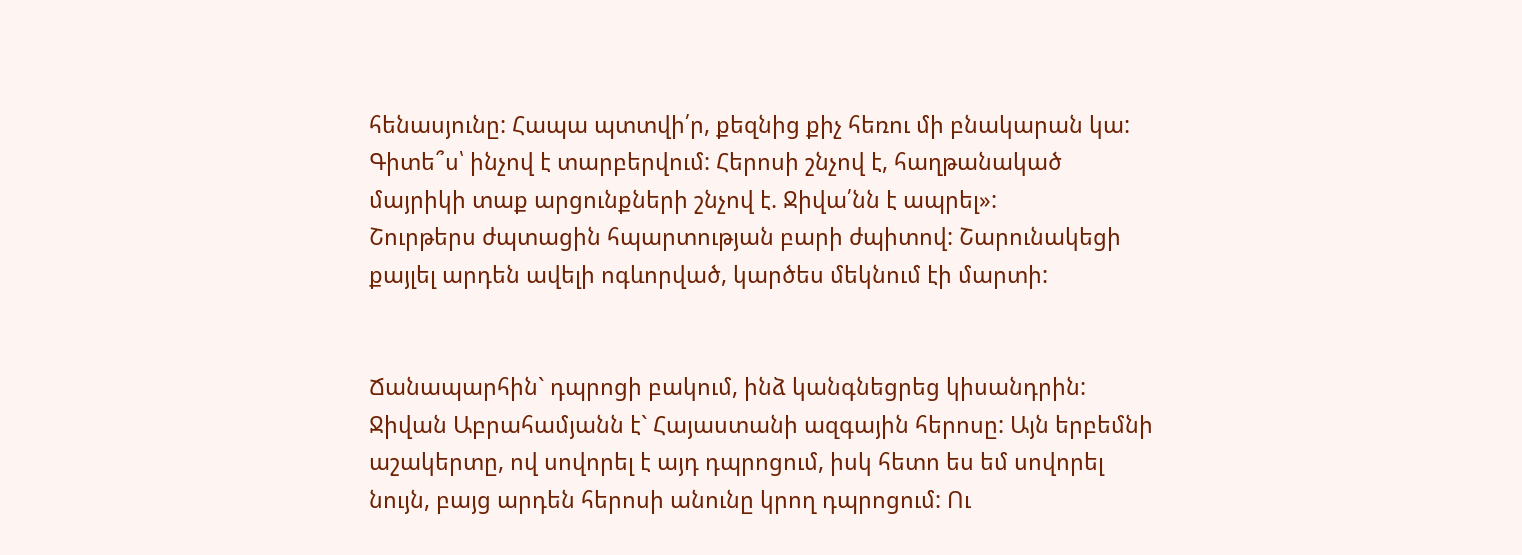հենասյունը: Հապա պտտվի՛ր, քեզնից քիչ հեռու մի բնակարան կա: Գիտե՞ս՝ ինչով է տարբերվում: Հերոսի շնչով է, հաղթանակած մայրիկի տաք արցունքների շնչով է. Ջիվա՛նն է ապրել»:
Շուրթերս ժպտացին հպարտության բարի ժպիտով: Շարունակեցի քայլել արդեն ավելի ոգևորված, կարծես մեկնում էի մարտի:


Ճանապարհին` դպրոցի բակում, ինձ կանգնեցրեց կիսանդրին: Ջիվան Աբրահամյանն է` Հայաստանի ազգային հերոսը: Այն երբեմնի աշակերտը, ով սովորել է այդ դպրոցում, իսկ հետո ես եմ սովորել նույն, բայց արդեն հերոսի անունը կրող դպրոցում: Ու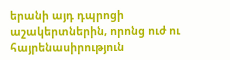երանի այդ դպրոցի աշակերտներին, որոնց ուժ ու հայրենասիրություն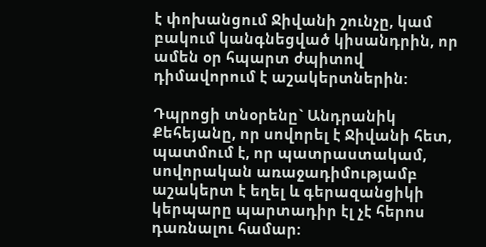է փոխանցում Ջիվանի շունչը, կամ բակում կանգնեցված կիսանդրին, որ ամեն օր հպարտ ժպիտով դիմավորում է աշակերտներին:

Դպրոցի տնօրենը` Անդրանիկ Քեհեյանը, որ սովորել է Ջիվանի հետ, պատմում է, որ պատրաստակամ, սովորական առաջադիմությամբ աշակերտ է եղել և գերազանցիկի կերպարը պարտադիր էլ չէ հերոս դառնալու համար: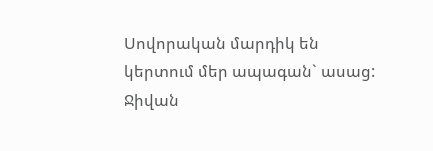Սովորական մարդիկ են կերտում մեր ապագան` ասաց:
Ջիվան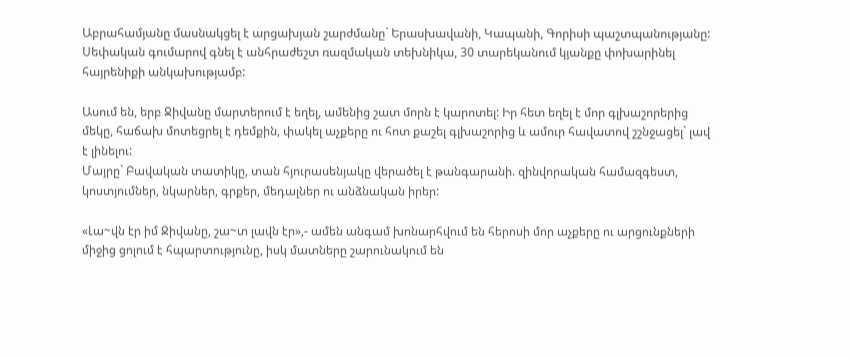Աբրահամյանը մասնակցել է արցախյան շարժմանը` Երասխավանի, Կապանի, Գորիսի պաշտպանությանը: Սեփական գումարով գնել է անհրաժեշտ ռազմական տեխնիկա, 30 տարեկանում կյանքը փոխարինել հայրենիքի անկախությամբ:

Ասում են, երբ Ջիվանը մարտերում է եղել, ամենից շատ մորն է կարոտել: Իր հետ եղել է մոր գլխաշորերից մեկը, հաճախ մոտեցրել է դեմքին, փակել աչքերը ու հոտ քաշել գլխաշորից և ամուր հավատով շշնջացել` լավ է լինելու:
Մայրը` Բավական տատիկը, տան հյուրասենյակը վերածել է թանգարանի. զինվորական համազգեստ, կոստյումներ, նկարներ, գրքեր, մեդալներ ու անձնական իրեր:

«Լա~վն էր իմ Ջիվանը, շա~տ լավն էր»,- ամեն անգամ խոնարհվում են հերոսի մոր աչքերը ու արցունքների միջից ցոլում է հպարտությունը, իսկ մատները շարունակում են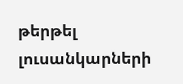թերթել լուսանկարների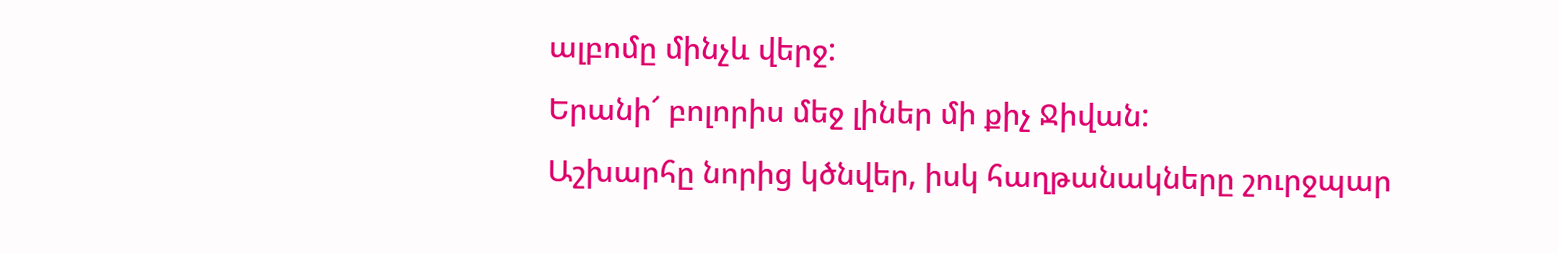ալբոմը մինչև վերջ:
Երանի՜ բոլորիս մեջ լիներ մի քիչ Ջիվան:
Աշխարհը նորից կծնվեր, իսկ հաղթանակները շուրջպար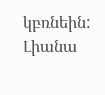կբռնեին:
Լիանա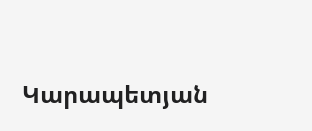Կարապետյան